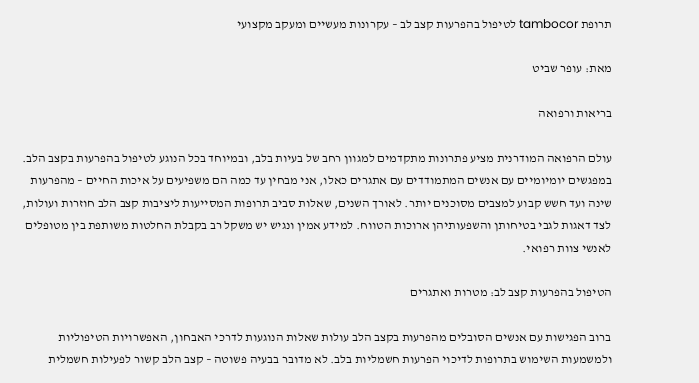תרופת tambocor לטיפול בהפרעות קצב לב – עקרונות מעשיים ומעקב מקצועי

מאת: עופר שביט

בריאות ורפואה

עולם הרפואה המודרנית מציע פתרונות מתקדמים למגוון רחב של בעיות בלב, ובמיוחד בכל הנוגע לטיפול בהפרעות בקצב הלב. במפגשים יומיומיים עם אנשים המתמודדים עם אתגרים כאלו, אני מבחין עד כמה הם משפיעים על איכות החיים – מהפרעות שינה ועד חשש קבוע למצבים מסוכנים יותר. לאורך השנים, שאלות סביב תרופות המסייעות ליציבות קצב הלב חוזרות ועולות, לצד דאגות לגבי בטיחותן והשפעותיהן ארוכות הטווח. למידע אמין ונגיש יש משקל רב בקבלת החלטות משותפת בין מטופלים לאנשי צוות רפואי.

הטיפול בהפרעות קצב לב: מטרות ואתגרים

ברוב הפגישות עם אנשים הסובלים מהפרעות בקצב הלב עולות שאלות הנוגעות לדרכי האבחון, האפשרויות הטיפוליות ולמשמעות השימוש בתרופות לדיכוי הפרעות חשמליות בלב. לא מדובר בבעיה פשוטה – קצב הלב קשור לפעילות חשמלית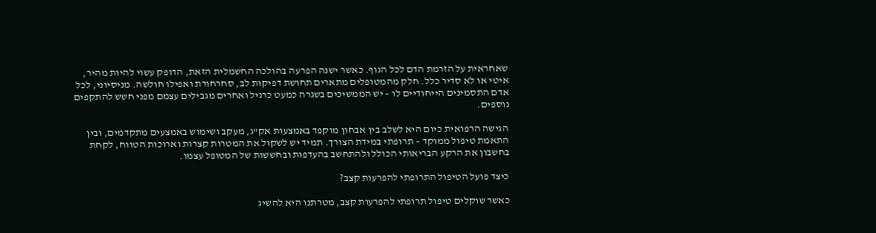שאחראית על הזרמת הדם לכל הגוף. כאשר ישנה הפרעה בהולכה החשמלית הזאת, הדופק עשוי להיות מהיר, איטי או לא סדיר כלל. חלק מהמטופלים מתארים תחושת דפיקות לב, סחרחורת ואפילו חולשה. מניסיוני, לכל אדם התסמינים הייחודיים לו – יש הממשיכים בשגרה כמעט כרגיל ואחרים מגבילים עצמם מפני חשש להתקפים נוספים.

הגישה הרפואית כיום היא לשלב בין אבחון מוקפד באמצעות אק"ג, מעקב ושימוש באמצעים מתקדמים, ובין התאמת טיפול ממוקד – תרופתי במידת הצורך. תמיד יש לשקול את המטרות קצרות וארוכות הטווח, לקחת בחשבון את הרקע הבריאותי הכולל ולהתחשב בהעדפות ובחששות של המטופל עצמו.

כיצד פועל הטיפול התרופתי להפרעות קצב?

כאשר שוקלים טיפול תרופתי להפרעות קצב, מטרתנו היא להשיג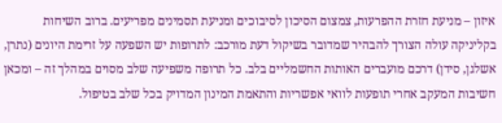איזון – מניעת חזרת ההפרעות, צמצום הסיכון לסיבוכים ומניעת תסמינים מפריעים. ברוב השיחות בקליניקה עולה הצורך להבהיר שמדובר בשיקול דעת מורכב: לתרופות יש השפעה על זרימת היונים (נתרן, אשלגן, סידן) דרכם מועברים האותות החשמליים בלב. כל תרופה משפיעה שלב מסוים במהלך זה – ומכאן חשיבות המעקב אחרי תופעות לוואי אפשריות והתאמת המינון המדויק בכל שלב בטיפול.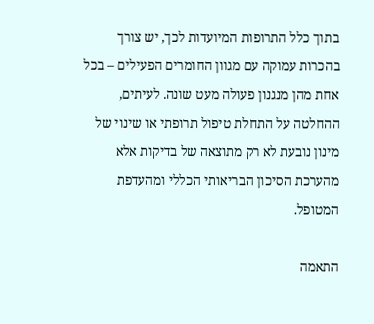בתוך כלל התרופות המיועדות לכך, יש צורך בהכרות עמוקה עם מגוון החומרים הפעילים – בכל אחת מהן מנגנון פעולה מעט שונה. לעיתים, ההחלטה על התחלת טיפול תרופתי או שינוי של מינון נובעת לא רק מתוצאה של בדיקות אלא מהערכת הסיכון הבריאותי הכללי ומהעדפת המטופל.

התאמה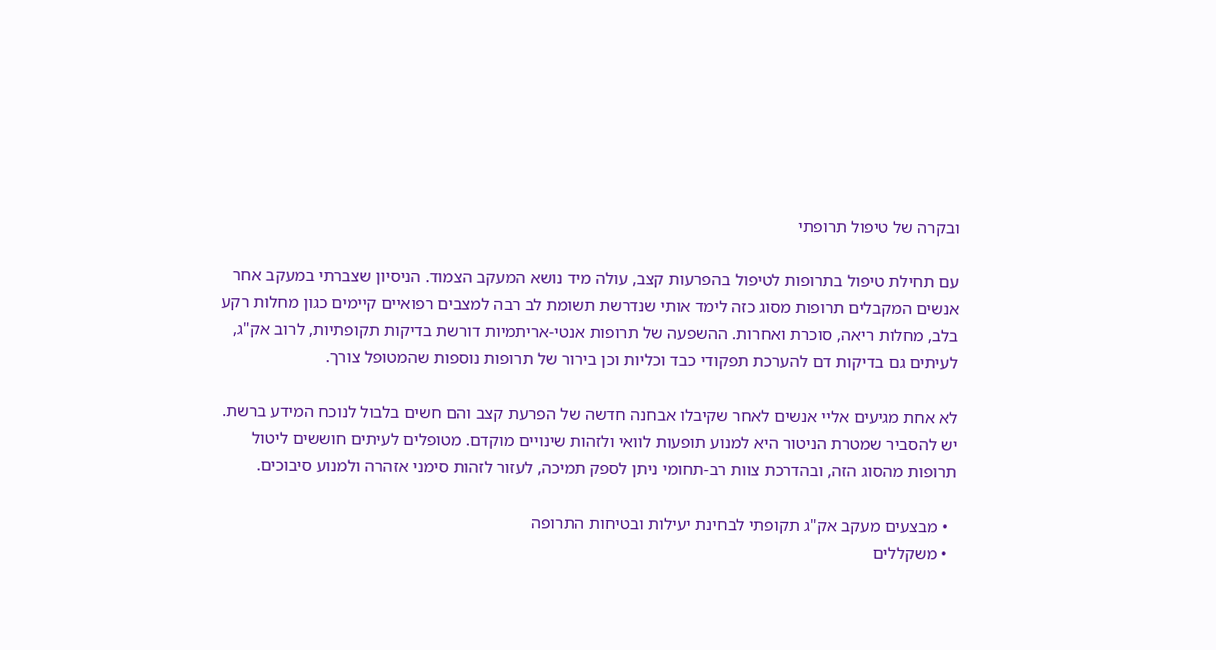ובקרה של טיפול תרופתי

עם תחילת טיפול בתרופות לטיפול בהפרעות קצב, עולה מיד נושא המעקב הצמוד. הניסיון שצברתי במעקב אחר אנשים המקבלים תרופות מסוג כזה לימד אותי שנדרשת תשומת לב רבה למצבים רפואיים קיימים כגון מחלות רקע בלב, מחלות ריאה, סוכרת ואחרות. ההשפעה של תרופות אנטי-אריתמיות דורשת בדיקות תקופתיות, לרוב אק"ג, לעיתים גם בדיקות דם להערכת תפקודי כבד וכליות וכן בירור של תרופות נוספות שהמטופל צורך.

לא אחת מגיעים אליי אנשים לאחר שקיבלו אבחנה חדשה של הפרעת קצב והם חשים בלבול לנוכח המידע ברשת. יש להסביר שמטרת הניטור היא למנוע תופעות לוואי ולזהות שינויים מוקדם. מטופלים לעיתים חוששים ליטול תרופות מהסוג הזה, ובהדרכת צוות רב-תחומי ניתן לספק תמיכה, לעזור לזהות סימני אזהרה ולמנוע סיבוכים.

  • מבצעים מעקב אק"ג תקופתי לבחינת יעילות ובטיחות התרופה
  • משקללים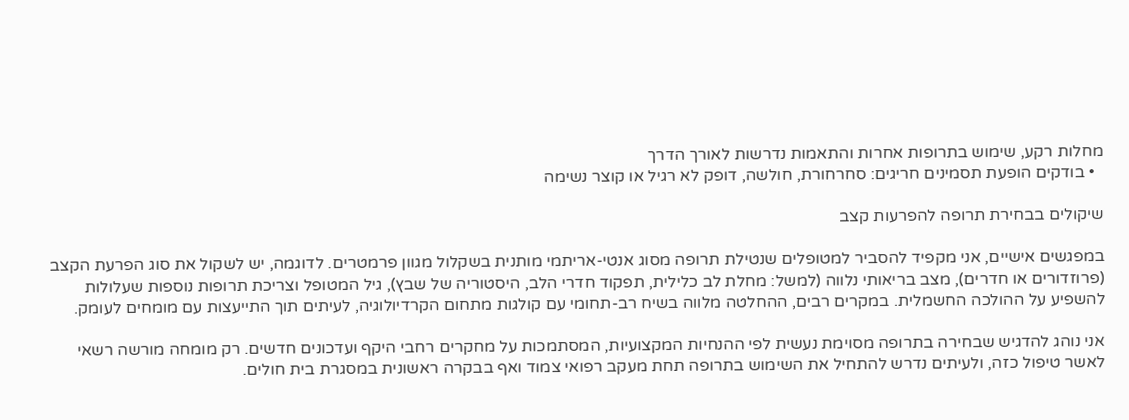מחלות רקע, שימוש בתרופות אחרות והתאמות נדרשות לאורך הדרך
  • בודקים הופעת תסמינים חריגים: סחרחורת, חולשה, דופק לא רגיל או קוצר נשימה

שיקולים בבחירת תרופה להפרעות קצב

במפגשים אישיים, אני מקפיד להסביר למטופלים שנטילת תרופה מסוג אנטי-אריתמי מותנית בשקלול מגוון פרמטרים. לדוגמה, יש לשקול את סוג הפרעת הקצב (פרוזדורים או חדרים), מצב בריאותי נלווה (למשל: מחלת לב כלילית, תפקוד חדרי הלב, היסטוריה של שבץ), גיל המטופל וצריכת תרופות נוספות שעלולות להשפיע על ההולכה החשמלית. במקרים רבים, ההחלטה מלווה בשיח רב-תחומי עם קולגות מתחום הקרדיולוגיה, לעיתים תוך התייעצות עם מומחים לעומק.

אני נוהג להדגיש שבחירה בתרופה מסוימת נעשית לפי ההנחיות המקצועיות, המסתמכות על מחקרים רחבי היקף ועדכונים חדשים. רק מומחה מורשה רשאי לאשר טיפול כזה, ולעיתים נדרש להתחיל את השימוש בתרופה תחת מעקב רפואי צמוד ואף בבקרה ראשונית במסגרת בית חולים.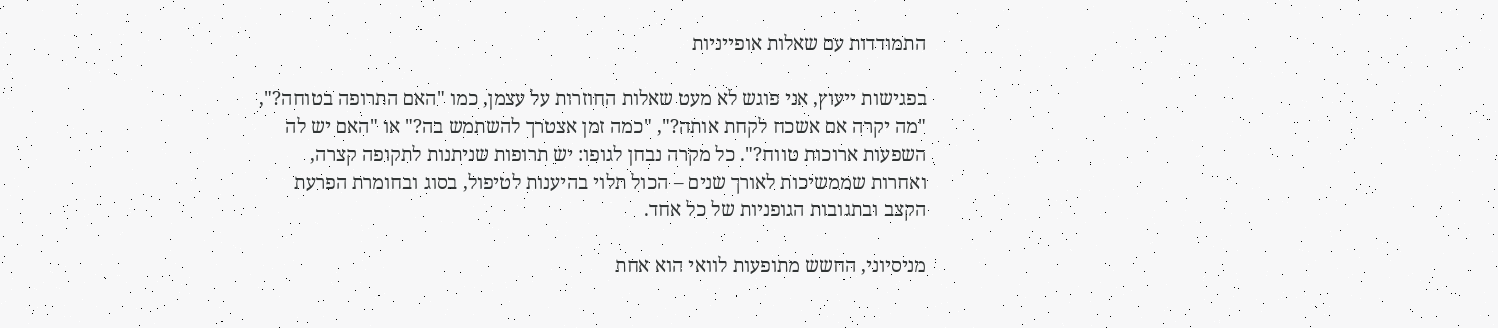התמודדות עם שאלות אופייניות

בפגישות ייעוץ, אני פוגש לא מעט שאלות החוזרות על עצמן, כמו "האם התרופה בטוחה?", "מה יקרה אם אשכח לקחת אותה?", "כמה זמן אצטרך להשתמש בה?" או "האם יש לה השפעות ארוכות טווח?". כל מקרה נבחן לגופו: יש תרופות שניתנות לתקופה קצרה, ואחרות שממשיכות לאורך שנים – הכול תלוי בהיענות לטיפול, בסוג ובחומרת הפרעת הקצב ובתגובות הגופניות של כל אחד.

מניסיוני, החשש מתופעות לוואי הוא אחת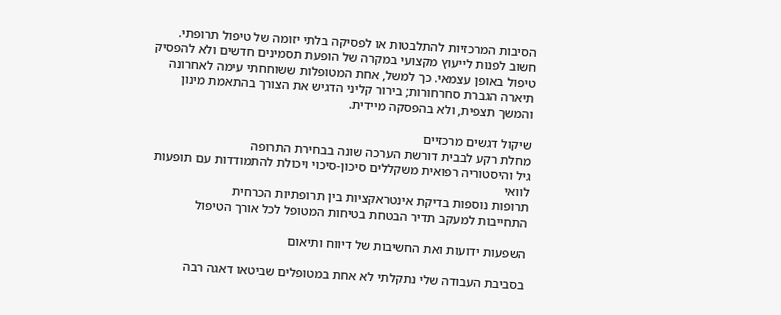הסיבות המרכזיות להתלבטות או לפסיקה בלתי יזומה של טיפול תרופתי. חשוב לפנות לייעוץ מקצועי במקרה של הופעת תסמינים חדשים ולא להפסיק טיפול באופן עצמאי. כך למשל, אחת המטופלות ששוחחתי עימה לאחרונה תיארה הגברת סחרחורות; בירור קליני הדגיש את הצורך בהתאמת מינון והמשך תצפית, ולא בהפסקה מיידית.

שיקול דגשים מרכזיים
מחלת רקע לבבית דורשת הערכה שונה בבחירת התרופה
גיל והיסטוריה רפואית משקללים סיכון-סיכוי ויכולת להתמודדות עם תופעות לוואי
תרופות נוספות בדיקת אינטראקציות בין תרופתיות הכרחית
התחייבות למעקב תדיר הבטחת בטיחות המטופל לכל אורך הטיפול

השפעות ידועות ואת החשיבות של דיווח ותיאום

בסביבת העבודה שלי נתקלתי לא אחת במטופלים שביטאו דאגה רבה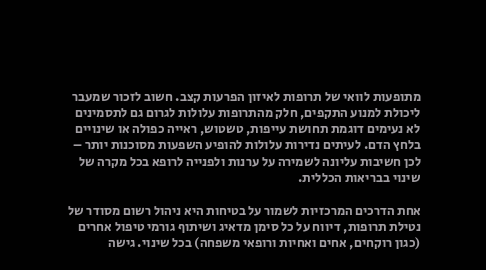מתופעות לוואי של תרופות לאיזון הפרעות קצב. חשוב לזכור שמעבר ליכולת למנוע התקפים, חלק מהתרופות עלולות לגרום גם לתסמינים לא נעימים דוגמת תחושת עייפות, טשטוש, ראייה כפולה או שינויים בלחץ הדם. לעיתים נדירות עלולות להופיע השפעות מסוכנות יותר – לכן חשיבות עליונה לשמירה על ערנות ולפנייה לרופא בכל מקרה של שינוי בבריאות הכללית.

אחת הדרכים המרכזיות לשמור על בטיחות היא ניהול רשום מסודר של נטילת תרופות, דיווח על כל סימן מדאיג ושיתוף גורמי טיפול אחרים (כגון רוקחים, אחים ואחיות ורופאי משפחה) בכל שינוי. גישה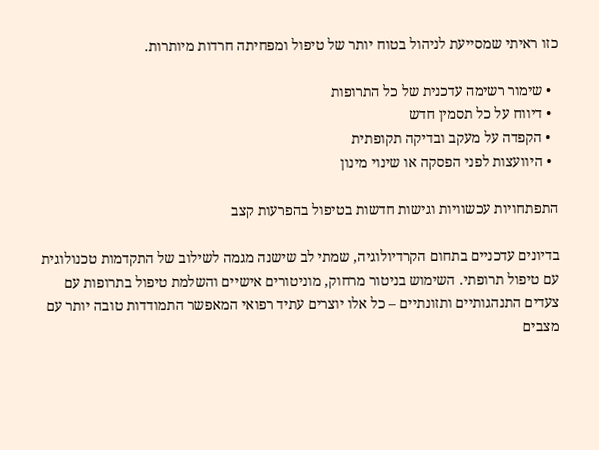כזו ראיתי שמסייעת לניהול בטוח יותר של טיפול ומפחיתה חרדות מיותרות.

  • שימור רשימה עדכנית של כל התרופות
  • דיווח על כל תסמין חדש
  • הקפדה על מעקב ובדיקה תקופתית
  • היוועצות לפני הפסקה או שינוי מינון

התפתחויות עכשוויות וגישות חדשות בטיפול בהפרעות קצב

בדיונים עדכניים בתחום הקרדיולוגיה, שמתי לב שישנה מגמה לשילוב של התקדמות טכנולוגית עם טיפול תרופתי. השימוש בניטור מרחוק, מוניטורים אישיים והשלמת טיפול בתרופות עם צעדים התנהגותיים ותזונתיים – כל אלו יוצרים עתיד רפואי המאפשר התמודדות טובה יותר עם מצבים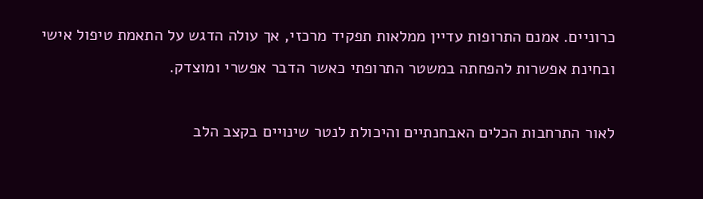כרוניים. אמנם התרופות עדיין ממלאות תפקיד מרכזי, אך עולה הדגש על התאמת טיפול אישי ובחינת אפשרות להפחתה במשטר התרופתי כאשר הדבר אפשרי ומוצדק.

לאור התרחבות הכלים האבחנתיים והיכולת לנטר שינויים בקצב הלב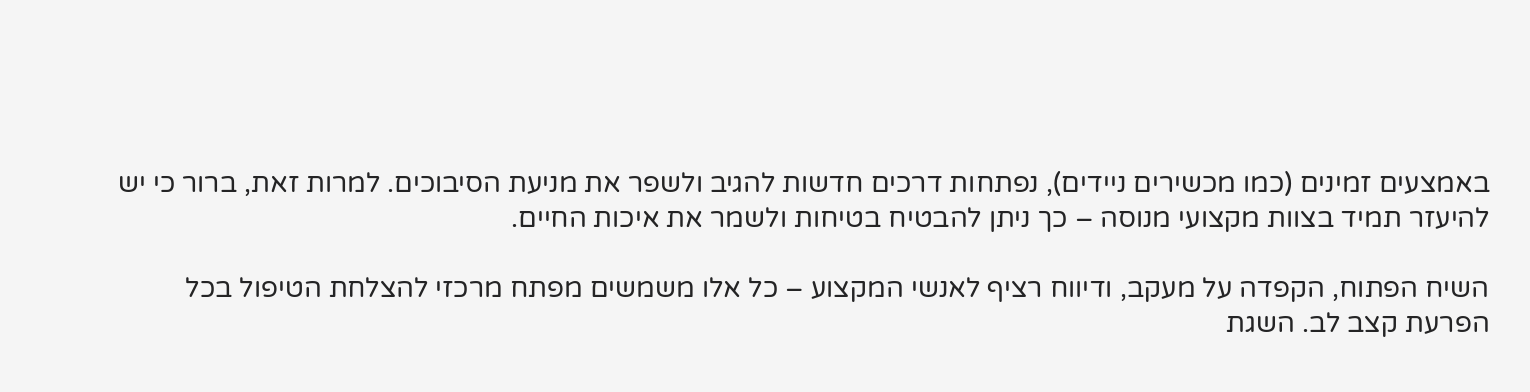באמצעים זמינים (כמו מכשירים ניידים), נפתחות דרכים חדשות להגיב ולשפר את מניעת הסיבוכים. למרות זאת, ברור כי יש להיעזר תמיד בצוות מקצועי מנוסה – כך ניתן להבטיח בטיחות ולשמר את איכות החיים.

השיח הפתוח, הקפדה על מעקב, ודיווח רציף לאנשי המקצוע – כל אלו משמשים מפתח מרכזי להצלחת הטיפול בכל הפרעת קצב לב. השגת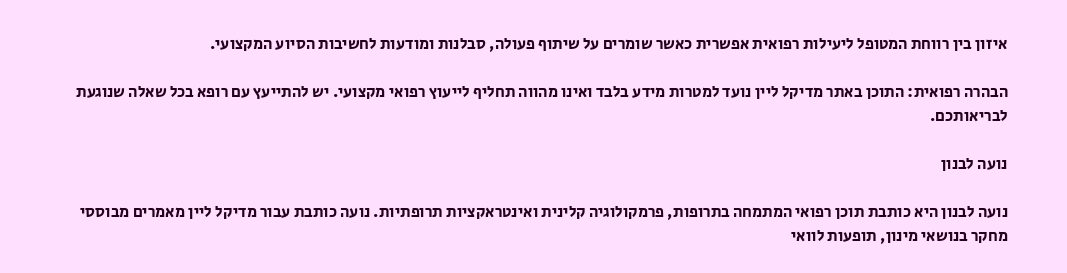איזון בין רווחת המטופל ליעילות רפואית אפשרית כאשר שומרים על שיתוף פעולה, סבלנות ומודעות לחשיבות הסיוע המקצועי.

הבהרה רפואית: התוכן באתר מדיקל ליין נועד למטרות מידע בלבד ואינו מהווה תחליף לייעוץ רפואי מקצועי. יש להתייעץ עם רופא בכל שאלה שנוגעת לבריאותכם.

נועה לבנון

נועה לבנון היא כותבת תוכן רפואי המתמחה בתרופות, פרמקולוגיה קלינית ואינטראקציות תרופתיות. נועה כותבת עבור מדיקל ליין מאמרים מבוססי מחקר בנושאי מינון, תופעות לוואי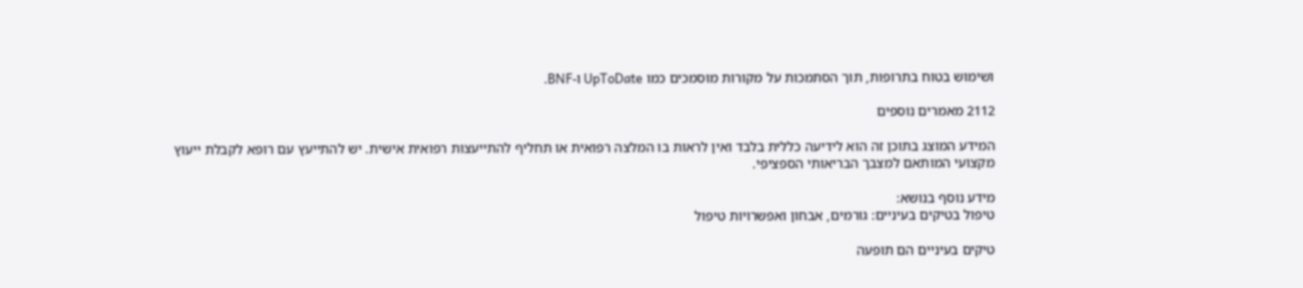ושימוש בטוח בתרופות, תוך הסתמכות על מקורות מוסמכים כמו UpToDate ו-BNF.

2112 מאמרים נוספים

המידע המוצג בתוכן זה הוא לידיעה כללית בלבד ואין לראות בו המלצה רפואית או תחליף להתייעצות רפואית אישית. יש להתייעץ עם רופא לקבלת ייעוץ מקצועי המותאם למצבך הבריאותי הספציפי.

מידע נוסף בנושא:
טיפול בטיקים בעיניים: גורמים, אבחון ואפשרויות טיפול

טיקים בעיניים הם תופעה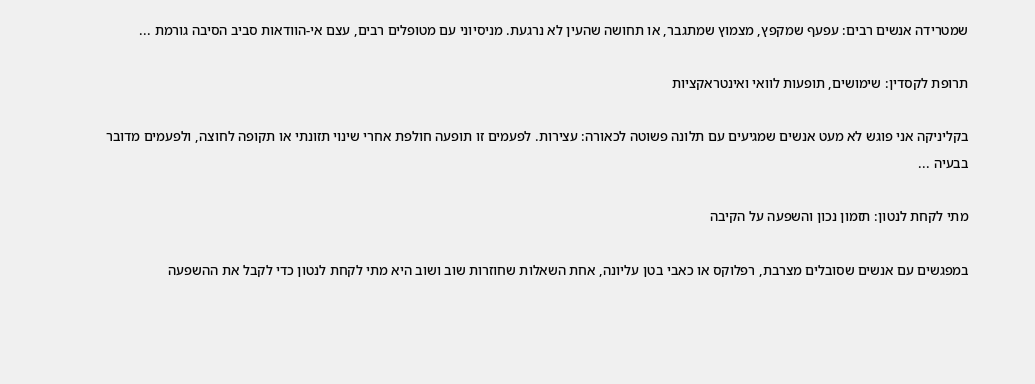שמטרידה אנשים רבים: עפעף שמקפץ, מצמוץ שמתגבר, או תחושה שהעין לא נרגעת. מניסיוני עם מטופלים רבים, עצם אי-הוודאות סביב הסיבה גורמת ...

תרופת לקסדין: שימושים, תופעות לוואי ואינטראקציות

בקליניקה אני פוגש לא מעט אנשים שמגיעים עם תלונה פשוטה לכאורה: עצירות. לפעמים זו תופעה חולפת אחרי שינוי תזונתי או תקופה לחוצה, ולפעמים מדובר בבעיה ...

מתי לקחת לנטון: תזמון נכון והשפעה על הקיבה

במפגשים עם אנשים שסובלים מצרבת, רפלוקס או כאבי בטן עליונה, אחת השאלות שחוזרות שוב ושוב היא מתי לקחת לנטון כדי לקבל את ההשפעה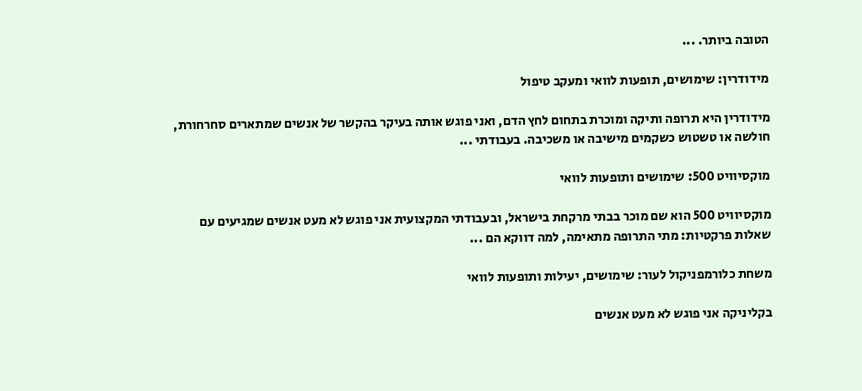הטובה ביותר. ...

מידודרין: שימושים, תופעות לוואי ומעקב טיפול

מידודרין היא תרופה ותיקה ומוכרת בתחום לחץ הדם, ואני פוגש אותה בעיקר בהקשר של אנשים שמתארים סחרחורת, חולשה או טשטוש כשקמים מישיבה או משכיבה. בעבודתי ...

מוקסיוויט 500: שימושים ותופעות לוואי

מוקסיוויט 500 הוא שם מוכר בבתי מרקחת בישראל, ובעבודתי המקצועית אני פוגש לא מעט אנשים שמגיעים עם שאלות פרקטיות: מתי התרופה מתאימה, למה דווקא הם ...

משחת כלורמפניקול לעור: שימושים, יעילות ותופעות לוואי

בקליניקה אני פוגש לא מעט אנשים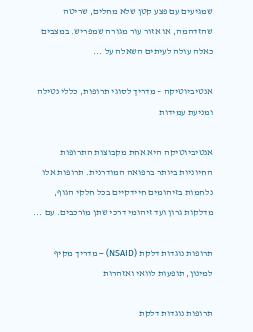שמגיעים עם פצע קטן שלא מחלים, שריטה שהזדהמה, או אזור עור מגורה שמפריש. במצבים כאלה עולה לעיתים השאלה על ...

אנטיביוטיקה – מדריך לסוגי תרופות, כללי נטילה ומניעת עמידות

אנטיביוטיקה היא אחת מקבוצות התרופות החיוניות ביותר ברפואה המודרנית. תרופות אלו נלחמות בזיהומים חיידקיים בכל חלקי הגוף, מדלקות גרון ועד זיהומי דרכי שתן מורכבים. עם ...

תרופות נוגדות דלקת (NSAID) – מדריך מקיף למינון, תופעות לוואי ואזהרות

תרופות נוגדות דלקת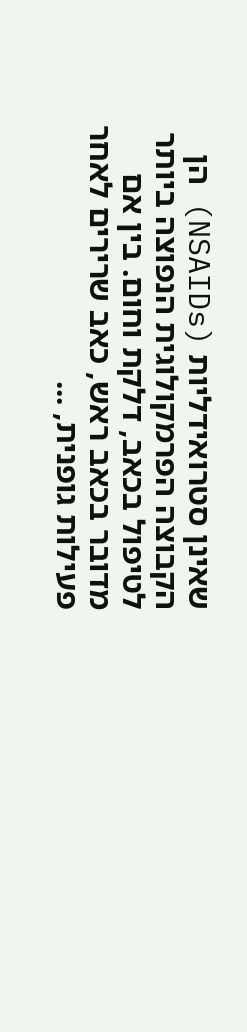שאינן סטרואידליות (NSAIDs) הן הקבוצה הפרמקולוגית הנפוצה ביותר לטיפול בכאב, דלקת וחום. בין אם מדובר בכאב ראש, כאב שרירים לאחר פעילות גופנית, ...